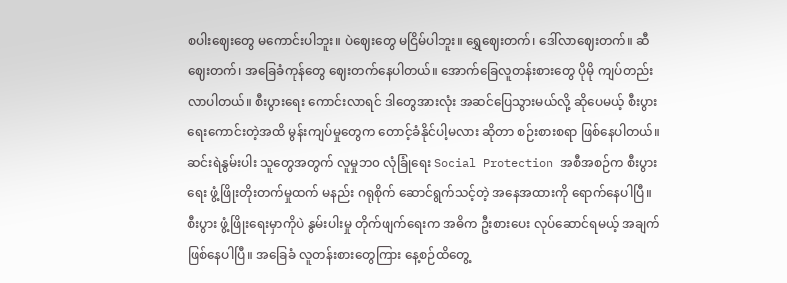စပါးဈေးတွေ မကောင်းပါဘူး။ ပဲဈေးတွေ မငြိမ်ပါဘူး။ ရွှေဈေးတက်၊ ဒေါ်လာဈေးတက်။ ဆီဈေးတက်၊ အခြေခံကုန်တွေ ဈေးတက်နေပါတယ်။ အောက်ခြေလူတန်းစားတွေ ပိုမို ကျပ်တည်းလာပါတယ်။ စီးပွားရေး ကောင်းလာရင် ဒါတွေအားလုံး အဆင်ပြေသွားမယ်လို့ ဆိုပေမယ့် စီးပွားရေးကောင်းတဲ့အထိ မွန်းကျပ်မှုတွေက တောင့်ခံနိုင်ပါ့မလား ဆိုတာ စဉ်းစားစရာ ဖြစ်နေပါတယ်။ ဆင်းရဲနွမ်းပါး သူတွေအတွက် လူမှုဘ၀ လုံခြုံရေး Social Protection အစီအစဉ်က စီးပွားရေး ဖွံ့ဖြိုးတိုးတက်မှုထက် မနည်း ဂရုစိုက် ဆောင်ရွက်သင့်တဲ့ အနေအထားကို ရောက်နေပါပြီ။ စီးပွား ဖွံ့ဖြိုးရေးမှာကိုပဲ နွမ်းပါးမှု တိုက်ဖျက်ရေးက အဓိက ဦးစားပေး လုပ်ဆောင်ရမယ့် အချက် ဖြစ်နေပါပြီ။ အခြေခံ လူတန်းစားတွေကြား နေ့စဉ်ထိတွေ့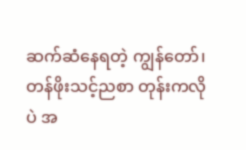ဆက်ဆံနေရတဲ့ ကျွန်တော်၊ တန်ဖိုးသင့်ညစာ တုန်းကလိုပဲ အ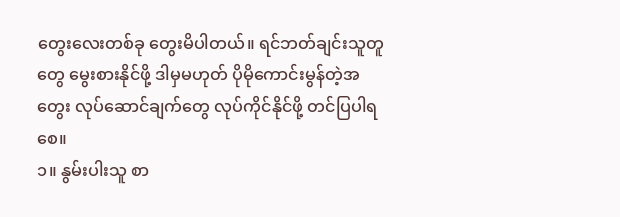တွေးလေးတစ်ခု တွေးမိပါတယ်။ ရင်ဘတ်ချင်းသူတူတွေ မွေးစားနိုင်ဖို့ ဒါမှမဟုတ် ပိုမိုကောင်းမွန်တဲ့အတွေး လုပ်ဆောင်ချက်တွေ လုပ်ကိုင်နိုင်ဖို့ တင်ပြပါရစေ။
၁။ နွမ်းပါးသူ စာ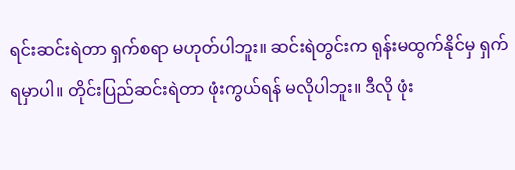ရင်းဆင်းရဲတာ ရှက်စရာ မဟုတ်ပါဘူး။ ဆင်းရဲတွင်းက ရုန်းမထွက်နိုင်မှ ရှက်ရမှာပါ။ တိုင်းပြည်ဆင်းရဲတာ ဖုံးကွယ်ရန် မလိုပါဘူး။ ဒီလို ဖုံး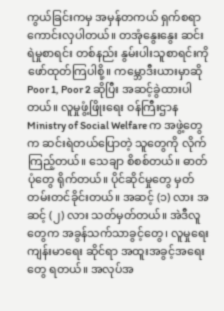ကွယ်ခြင်းကမှ အမှန်တကယ် ရှက်စရာ ကောင်းလှပါတယ်။ တအုံနွေးနွေး ဆင်းရဲမှုစာရင်း တစ်နည်း နွမ်းပါးသူစာရင်းကို ဖော်ထုတ်ကြပါစို့။ ကမ္ဘောဒီးယားမှာဆို Poor 1, Poor 2 ဆိုပြီး အဆင့်ခွဲထားပါတယ်။ လူမှုဖွံ့ဖြိုးရေး ဝန်ကြီးဌာန Ministry of Social Welfare က အဖွဲ့တွေက ဆင်းရဲတယ်ပြောတဲ့ သူတွေကို လိုက်ကြည့်တယ်။ သေချာ စိစစ်တယ်။ ဓာတ်ပုံတွေ ရိုက်တယ်။ ပိုင်ဆိုင်မှုတွေ မှတ်တမ်းတင်ခိုင်းတယ်။ အဆင့် (၁) လား အဆင့် (၂) လား သတ်မှတ်တယ်။ အဲဒီလူတွေက အခွန်သက်သာခွင့်တွေ၊ လူမှုရေး ကျန်းမာရေး ဆိုင်ရာ အထူးအခွင့်အရေးတွေ ရတယ်။ အလုပ်အ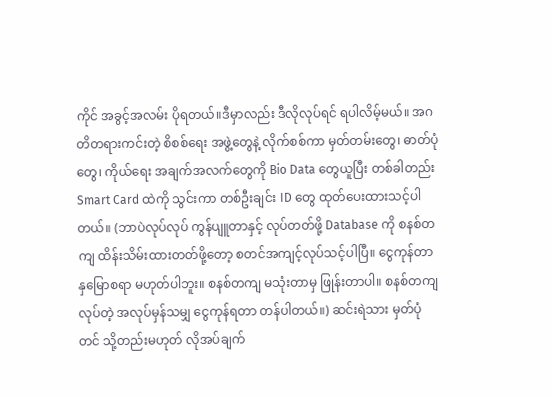ကိုင် အခွင့်အလမ်း ပိုရတယ်။ဒီမှာလည်း ဒီလိုလုပ်ရင် ရပါလိမ့်မယ်။ အဂတိတရားကင်းတဲ့ စိစစ်ရေး အဖွဲ့တွေနဲ့ လိုက်စစ်ကာ မှတ်တမ်းတွေ၊ ဓာတ်ပုံတွေ၊ ကိုယ်ရေး အချက်အလက်တွေကို Bio Data တွေယူပြီး တစ်ခါတည်း Smart Card ထဲကို သွင်းကာ တစ်ဦးချင်း ID တွေ ထုတ်ပေးထားသင့်ပါတယ်။ (ဘာပဲလုပ်လုပ် ကွန်ပျူတာနှင့် လုပ်တတ်ဖို့ Database ကို စနစ်တကျ ထိန်းသိမ်းထားတတ်ဖို့တော့ စတင်အကျင့်လုပ်သင့်ပါပြီ။ ငွေကုန်တာ နှမြောစရာ မဟုတ်ပါဘူး။ စနစ်တကျ မသုံးတာမှ ဖြုန်းတာပါ။ စနစ်တကျ လုပ်တဲ့ အလုပ်မှန်သမျှ ငွေကုန်ရတာ တန်ပါတယ်။) ဆင်းရဲသား မှတ်ပုံတင် သို့တည်းမဟုတ် လိုအပ်ချက်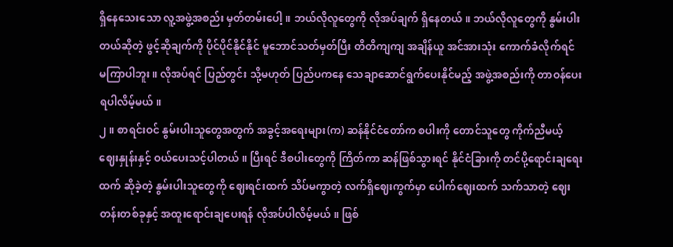ရှိနေသေးသော လူ့အဖွဲ့အစည်း မှတ်တမ်းပေါ့။ ဘယ်လိုလူတွေကို လိုအပ်ချက် ရှိနေတယ်။ ဘယ်လိုလူတွေကို နွမ်းပါးတယ်ဆိုတဲ့ ဖွင့်ဆိုချက်ကို ပိုင်ပိုင်နိုင်နိုင် မူဘောင်သတ်မှတ်ပြီး တိတိကျကျ အချိန်ယူ အင်အားသုံး ကောက်ခံလိုက်ရင် မကြာပါဘူး။ လိုအပ်ရင် ပြည်တွင်း သို့မဟုတ် ပြည်ပကနေ သေချာဆောင်ရွက်ပေးနိုင်မည့် အဖွဲ့အစည်းကို တာဝန်ပေးရပါလိမ့်မယ်။
၂။ စာရင်းဝင် နွမ်းပါးသူတွေအတွက် အခွင့်အရေးများ(က) ဆန်နိုင်ငံတော်က စပါးကို တောင်သူတွေ ကိုက်ညီမယ့် ဈေးနှုန်းနှင့် ဝယ်ပေးသင့်ပါတယ်။ ပြီးရင် ဒီစပါးတွေကို ကြိတ်ကာ ဆန်ဖြစ်သွားရင် နိုင်ငံခြားကို တင်ပို့ရောင်းချရေးထက် ဆိုခဲ့တဲ့ နွမ်းပါးသူတွေကို ဈေးရင်းထက် သိပ်မကွာတဲ့ လက်ရှိဈေးကွက်မှာ ပေါက်ဈေးထက် သက်သာတဲ့ ဈေးတန်းတစ်ခုနှင့် အထူးရောင်းချပေးရန် လိုအပ်ပါလိမ့်မယ်။ ဖြစ်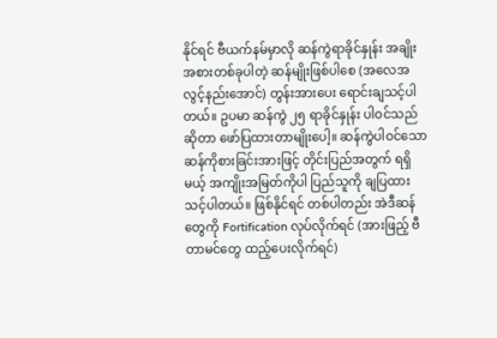နိုင်ရင် ဗီယက်နမ်မှာလို ဆန်ကွဲရာခိုင်နှုန်း အချိုးအစားတစ်ခုပါတဲ့ ဆန်မျိုးဖြစ်ပါစေ (အလေအလွင့်နည်းအောင်) တွန်းအားပေး ရောင်းချသင့်ပါတယ်။ ဥပမာ ဆန်ကွဲ ၂၅ ရာခိုင်နှုန်း ပါဝင်သည်ဆိုတာ ဖော်ပြထားတာမျိုးပေါ့။ ဆန်ကွဲပါဝင်သော ဆန်ကိုစားခြင်းအားဖြင့် တိုင်းပြည်အတွက် ရရှိမယ့် အကျိုးအမြတ်ကိုပါ ပြည်သူကို ချပြထားသင့်ပါတယ်။ ဖြစ်နိုင်ရင် တစ်ပါတည်း အဲဒီဆန်တွေကို Fortification လုပ်လိုက်ရင် (အားဖြည့် ဗီတာမင်တွေ ထည့်ပေးလိုက်ရင်)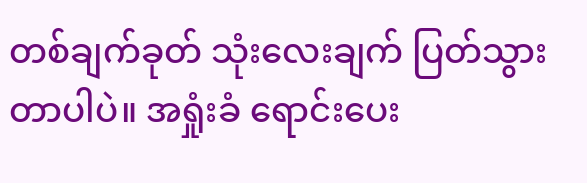တစ်ချက်ခုတ် သုံးလေးချက် ပြတ်သွားတာပါပဲ။ အရှုံးခံ ရောင်းပေး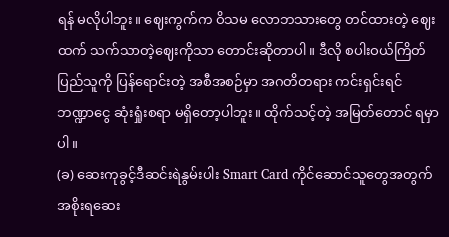ရန် မလိုပါဘူး။ ဈေးကွက်က ဝိသမ လောဘသားတွေ တင်ထားတဲ့ ဈေးထက် သက်သာတဲ့ဈေးကိုသာ တောင်းဆိုတာပါ။ ဒီလို စပါးဝယ်ကြိတ် ပြည်သူကို ပြန်ရောင်းတဲ့ အစီအစဉ်မှာ အဂတိတရား ကင်းရှင်းရင် ဘဏ္ဍာငွေ ဆုံးရှုံးစရာ မရှိတော့ပါဘူး။ ထိုက်သင့်တဲ့ အမြတ်တောင် ရမှာပါ။
(ခ) ဆေးကုခွင့်ဒီဆင်းရဲနွမ်းပါး Smart Card ကိုင်ဆောင်သူတွေအတွက် အစိုးရဆေး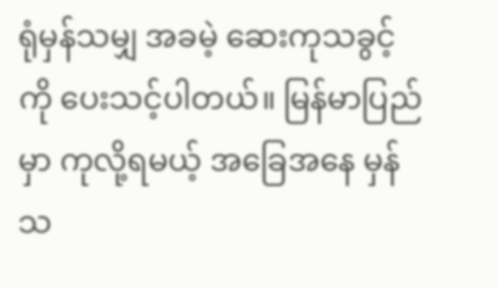ရုံမှန်သမျှ အခမဲ့ ဆေးကုသခွင့်ကို ပေးသင့်ပါတယ်။ မြန်မာပြည်မှာ ကုလို့ရမယ့် အခြေအနေ မှန်သ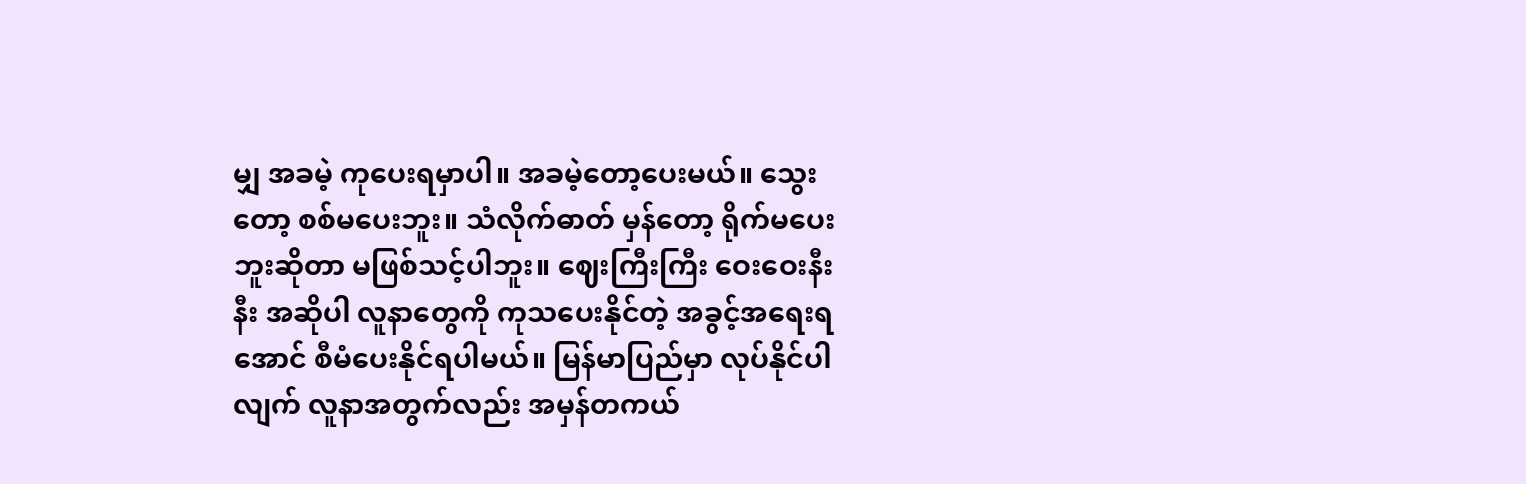မျှ အခမဲ့ ကုပေးရမှာပါ။ အခမဲ့တော့ပေးမယ်။ သွေးတော့ စစ်မပေးဘူး။ သံလိုက်ဓာတ် မှန်တော့ ရိုက်မပေးဘူးဆိုတာ မဖြစ်သင့်ပါဘူး။ ဈေးကြီးကြီး ဝေးဝေးနီးနီး အဆိုပါ လူနာတွေကို ကုသပေးနိုင်တဲ့ အခွင့်အရေးရအောင် စီမံပေးနိုင်ရပါမယ်။ မြန်မာပြည်မှာ လုပ်နိုင်ပါလျက် လူနာအတွက်လည်း အမှန်တကယ်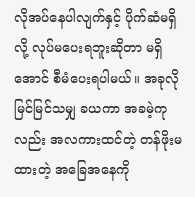လိုအပ်နေပါလျက်နှင့် ပိုက်ဆံမရှိလို့ လုပ်မပေးရဘူးဆိုတာ မရှိအောင် စီမံပေးရပါမယ်။ အခုလို မြင်မြင်သမျှ ခယကာ အခမဲ့ကုလည်း အလကားထင်တဲ့ တန်ဖိုးမထားတဲ့ အခြေအနေကို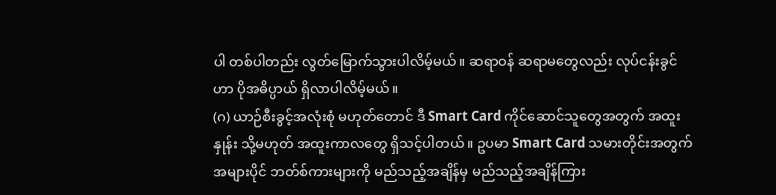ပါ တစ်ပါတည်း လွတ်မြောက်သွားပါလိမ့်မယ်။ ဆရာဝန် ဆရာမတွေလည်း လုပ်ငန်းခွင်ဟာ ပိုအဓိပ္ပာယ် ရှိလာပါလိမ့်မယ်။
(ဂ) ယာဉ်စီးခွင့်အလုံးစုံ မဟုတ်တောင် ဒီ Smart Card ကိုင်ဆောင်သူတွေအတွက် အထူးနှုန်း သို့မဟုတ် အထူးကာလတွေ ရှိသင့်ပါတယ်။ ဥပမာ Smart Card သမားတိုင်းအတွက် အများပိုင် ဘတ်စ်ကားများကို မည်သည့်အချိန်မှ မည်သည့်အချိန်ကြား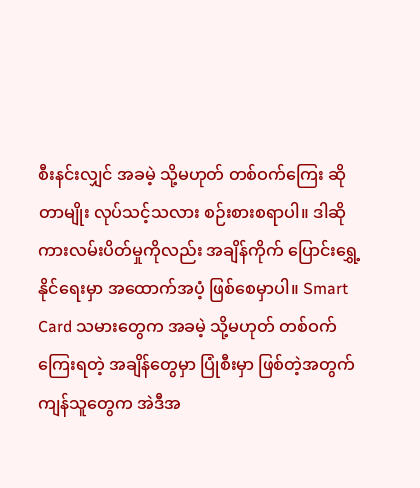စီးနင်းလျှင် အခမဲ့ သို့မဟုတ် တစ်ဝက်ကြေး ဆိုတာမျိုး လုပ်သင့်သလား စဉ်းစားစရာပါ။ ဒါဆို ကားလမ်းပိတ်မှုကိုလည်း အချိန်ကိုက် ပြောင်းရွှေ့နိုင်ရေးမှာ အထောက်အပံ့ ဖြစ်စေမှာပါ။ Smart Card သမားတွေက အခမဲ့ သို့မဟုတ် တစ်ဝက်ကြေးရတဲ့ အချိန်တွေမှာ ပြုံစီးမှာ ဖြစ်တဲ့အတွက် ကျန်သူတွေက အဲဒီအ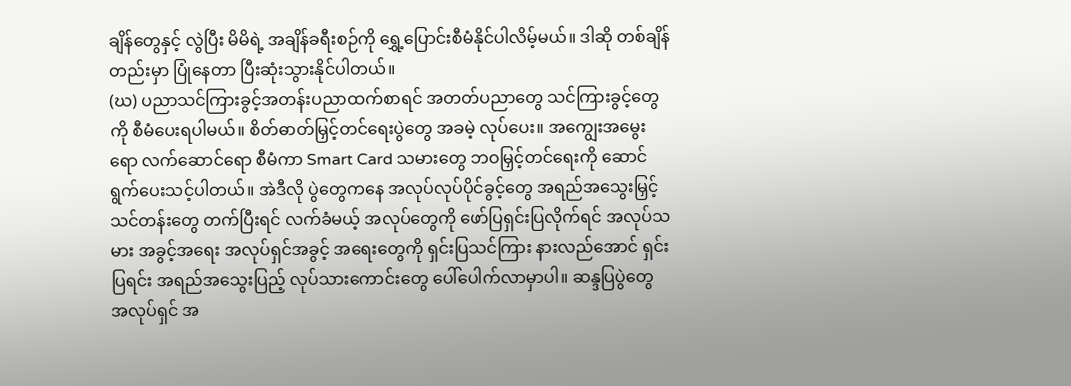ချိန်တွေနှင့် လွဲပြီး မိမိရဲ့ အချိန်ခရီးစဉ်ကို ရွှေ့ပြောင်းစီမံနိုင်ပါလိမ့်မယ်။ ဒါဆို တစ်ချိန်တည်းမှာ ပြုံနေတာ ပြီးဆုံးသွားနိုင်ပါတယ်။
(ဃ) ပညာသင်ကြားခွင့်အတန်းပညာထက်စာရင် အတတ်ပညာတွေ သင်ကြားခွင့်တွေကို စီမံပေးရပါမယ်။ စိတ်ဓာတ်မြှင့်တင်ရေးပွဲတွေ အခမဲ့ လုပ်ပေး။ အကျွေးအမွေးရော လက်ဆောင်ရော စီမံကာ Smart Card သမားတွေ ဘဝမြှင့်တင်ရေးကို ဆောင်ရွက်ပေးသင့်ပါတယ်။ အဲဒီလို ပွဲတွေကနေ အလုပ်လုပ်ပိုင်ခွင့်တွေ အရည်အသွေးမြှင့် သင်တန်းတွေ တက်ပြီးရင် လက်ခံမယ့် အလုပ်တွေကို ဖော်ပြရှင်းပြလိုက်ရင် အလုပ်သမား အခွင့်အရေး အလုပ်ရှင်အခွင့် အရေးတွေကို ရှင်းပြသင်ကြား နားလည်အောင် ရှင်းပြရင်း အရည်အသွေးပြည့် လုပ်သားကောင်းတွေ ပေါ်ပေါက်လာမှာပါ။ ဆန္ဒပြပွဲတွေ အလုပ်ရှင် အ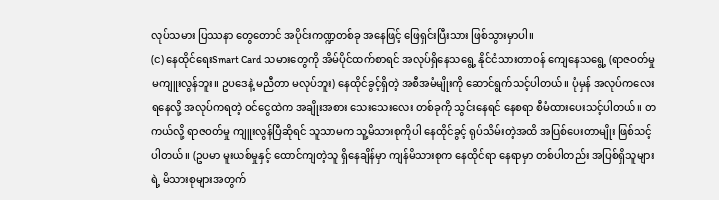လုပ်သမား ပြဿနာ တွေတောင် အပိုင်းကဏ္ဍတစ်ခု အနေဖြင့် ဖြေရှင်းပြီးသား ဖြစ်သွားမှာပါ။
(င) နေထိုင်ရေးSmart Card သမားတွေကို အိမ်ပိုင်ထက်စာရင် အလုပ်ရှိနေသရွေ့ နိုင်ငံသားတာဝန် ကျေနေသရွေ့ (ရာဇဝတ်မှု မကျူးလွန်ဘူး။ ဥပဒေနဲ့ မညီတာ မလုပ်ဘူး) နေထိုင်ခွင့်ရှိတဲ့ အစီအမံမျိုးကို ဆောင်ရွက်သင့်ပါတယ်။ ပုံမှန် အလုပ်ကလေးရနေလို့ အလုပ်ကရတဲ့ ဝင်ငွေထဲက အချိုးအစား သေးသေးလေး တစ်ခုကို သွင်းနေရင် နေစရာ စီမံထားပေးသင့်ပါတယ်။ တကယ်လို့ ရာဇဝတ်မှု ကျူးလွန်ပြီဆိုရင် သူသာမက သူ့မိသားစုကိုပါ နေထိုင်ခွင့် ရုပ်သိမ်းတဲ့အထိ အပြစ်ပေးတာမျိုး ဖြစ်သင့်ပါတယ်။ (ဥပမာ မူးယစ်မှုနှင့် ထောင်ကျတဲ့သူ ရှိနေချိန်မှာ ကျန်မိသားစုက နေထိုင်ရာ နေရာမှာ တစ်ပါတည်း အပြစ်ရှိသူများရဲ့ မိသားစုများအတွက်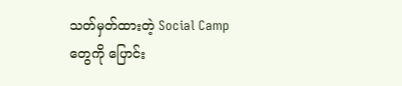သတ်မှတ်ထားတဲ့ Social Camp တွေကို ပြောင်း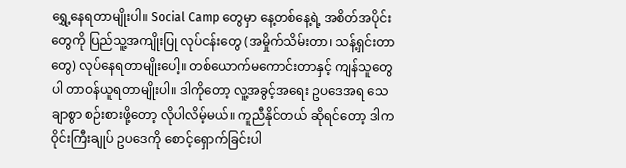ရွှေ့နေရတာမျိုးပါ။ Social Camp တွေမှာ နေ့တစ်နေ့ရဲ့ အစိတ်အပိုင်းတွေကို ပြည်သူ့အကျိုးပြု လုပ်ငန်းတွေ (အမှိုက်သိမ်းတာ၊ သန့်ရှင်းတာတွေ) လုပ်နေရတာမျိုးပေါ့။ တစ်ယောက်မကောင်းတာနှင့် ကျန်သူတွေပါ တာဝန်ယူရတာမျိုးပါ။ ဒါကိုတော့ လူ့အခွင့်အရေး ဥပဒေအရ သေချာစွာ စဉ်းစားဖို့တော့ လိုပါလိမ့်မယ်။ ကူညီနိုင်တယ် ဆိုရင်တော့ ဒါက ဝိုင်းကြီးချုပ် ဥပဒေကို စောင့်ရှောက်ခြင်းပါ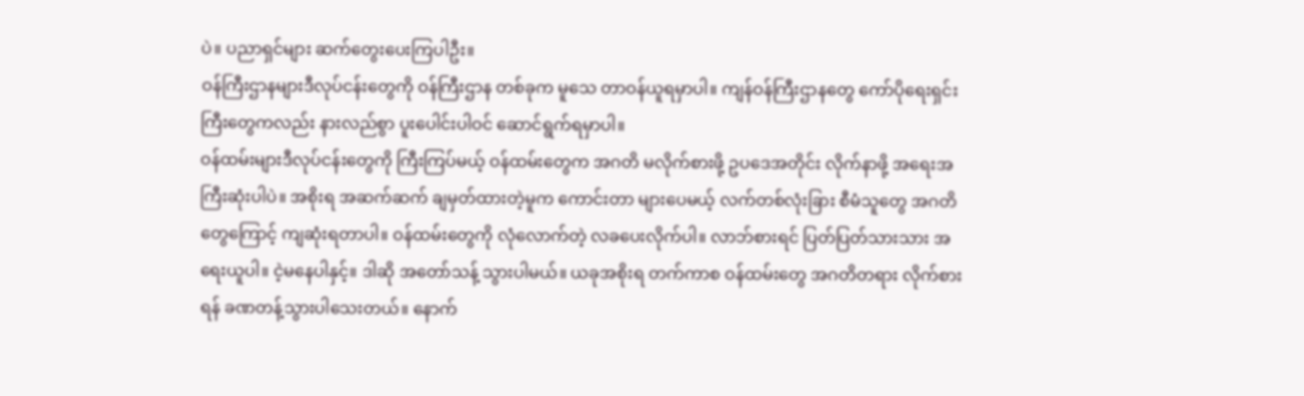ပဲ။ ပညာရှင်များ ဆက်တွေးပေးကြပါဦး။
ဝန်ကြီးဌာနများဒီလုပ်ငန်းတွေကို ဝန်ကြီးဌာန တစ်ခုက မူသေ တာဝန်ယူရမှာပါ။ ကျန်ဝန်ကြီးဌာနတွေ ကော်ပိုရေးရှင်းကြီးတွေကလည်း နားလည်စွာ ပူးပေါင်းပါဝင် ဆောင်ရွက်ရမှာပါ။
ဝန်ထမ်းများဒီလုပ်ငန်းတွေကို ကြီးကြပ်မယ့် ဝန်ထမ်းတွေက အဂတိ မလိုက်စားဖို့ ဥပဒေအတိုင်း လိုက်နာဖို့ အရေးအကြီးဆုံးပါပဲ။ အစိုးရ အဆက်ဆက် ချမှတ်ထားတဲ့မူက ကောင်းတာ များပေမယ့် လက်တစ်လုံးခြား စီမံသူတွေ အဂတိတွေကြောင့် ကျဆုံးရတာပါ။ ဝန်ထမ်းတွေကို လုံလောက်တဲ့ လခပေးလိုက်ပါ။ လာဘ်စားရင် ပြတ်ပြတ်သားသား အရေးယူပါ။ ငဲ့မနေပါနှင့်။ ဒါဆို အတော်သန့် သွားပါမယ်။ ယခုအစိုးရ တက်ကာစ ဝန်ထမ်းတွေ အဂတိတရား လိုက်စားရန် ခဏတန့်သွားပါသေးတယ်။ နောက်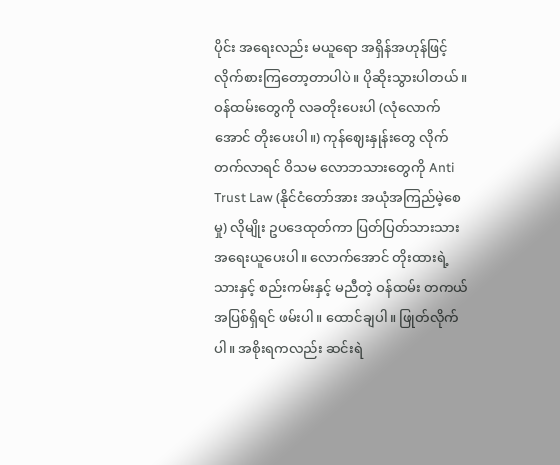ပိုင်း အရေးလည်း မယူရော အရှိန်အဟုန်ဖြင့် လိုက်စားကြတော့တာပါပဲ။ ပိုဆိုးသွားပါတယ်။ ဝန်ထမ်းတွေကို လခတိုးပေးပါ (လုံလောက်အောင် တိုးပေးပါ။) ကုန်ဈေးနှုန်းတွေ လိုက်တက်လာရင် ဝိသမ လောဘသားတွေကို Anti Trust Law (နိုင်ငံတော်အား အယုံအကြည်မဲ့စေမှု) လိုမျိုး ဥပဒေထုတ်ကာ ပြတ်ပြတ်သားသား အရေးယူပေးပါ။ လောက်အောင် တိုးထားရဲ့သားနှင့် စည်းကမ်းနှင့် မညီတဲ့ ဝန်ထမ်း တကယ်အပြစ်ရှိရင် ဖမ်းပါ။ ထောင်ချပါ။ ဖြုတ်လိုက်ပါ။ အစိုးရကလည်း ဆင်းရဲ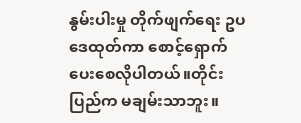နွမ်းပါးမှု တိုက်ဖျက်ရေး ဥပဒေထုတ်ကာ စောင့်ရှောက်ပေးစေလိုပါတယ်။တိုင်းပြည်က မချမ်းသာဘူး။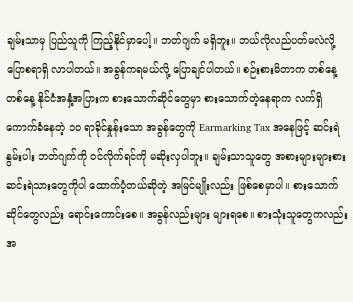ချမ်းသာမှ ပြည်သူကို ကြည့်နိုင်မှာပေါ့။ ဘတ်ဂျက် မရှိဘူး။ ဘယ်လိုလည်ပတ်မလဲလို့ ပြောစရာရှိ လာပါတယ်။ အခွန်ကရမယ်လို့ ပြောချင်ပါတယ်။ စဉ်းစားမိတာက တစ်နေ့တစ်နေ့ နိုင်ငံအနှံ့အပြားက စားသောက်ဆိုင်တွေမှာ စားသောက်တဲ့နေရာက လက်ရှိကောက်ခံနေတဲ့ ၁၀ ရာခိုင်နှုန်းသော အခွန်တွေကို Earmarking Tax အနေဖြင့် ဆင်းရဲနွမ်းပါး ဘတ်ဂျက်ကို ဝင်လိုက်ရင်ကို မဆိုးလှပါဘူး။ ချမ်းသာသူတွေ အစားများများစား ဆင်းရဲသားတွေကိုပါ ထောက်ပံ့တယ်ဆိုတဲ့ အမြင်မျိုးလည်း ဖြစ်စေမှာပါ။ စားသောက်ဆိုင်တွေလည်း ရောင်းကောင်းစေ။ အခွန်လည်းများ များရစေ။ စားသုံးသူတွေကလည်း အ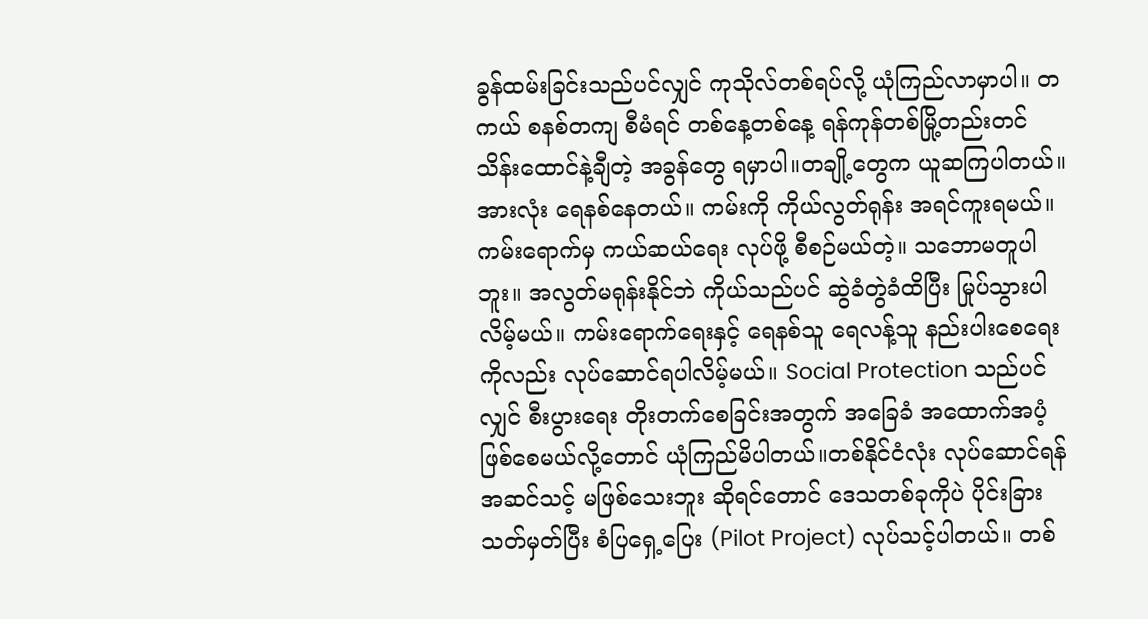ခွန်ထမ်းခြင်းသည်ပင်လျှင် ကုသိုလ်တစ်ရပ်လို့ ယုံကြည်လာမှာပါ။ တကယ် စနစ်တကျ စီမံရင် တစ်နေ့တစ်နေ့ ရန်ကုန်တစ်မြို့တည်းတင် သိန်းထောင်နဲ့ချီတဲ့ အခွန်တွေ ရမှာပါ။တချို့တွေက ယူဆကြပါတယ်။ အားလုံး ရေနစ်နေတယ်။ ကမ်းကို ကိုယ်လွတ်ရုန်း အရင်ကူးရမယ်။ ကမ်းရောက်မှ ကယ်ဆယ်ရေး လုပ်ဖို့ စီစဉ်မယ်တဲ့။ သဘောမတူပါဘူး။ အလွတ်မရုန်းနိုင်ဘဲ ကိုယ်သည်ပင် ဆွဲခံတွဲခံထိပြီး မြုပ်သွားပါလိမ့်မယ်။ ကမ်းရောက်ရေးနှင့် ရေနစ်သူ ရေလန့်သူ နည်းပါးစေရေးကိုလည်း လုပ်ဆောင်ရပါလိမ့်မယ်။ Social Protection သည်ပင်လျှင် စီးပွားရေး တိုးတက်စေခြင်းအတွက် အခြေခံ အထောက်အပံ့ ဖြစ်စေမယ်လို့တောင် ယုံကြည်မိပါတယ်။တစ်နိုင်ငံလုံး လုပ်ဆောင်ရန် အဆင်သင့် မဖြစ်သေးဘူး ဆိုရင်တောင် ဒေသတစ်ခုကိုပဲ ပိုင်းခြားသတ်မှတ်ပြီး စံပြရှေ့ပြေး (Pilot Project) လုပ်သင့်ပါတယ်။ တစ်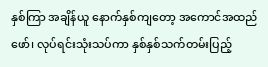နှစ်ကြာ အချိန်ယူ နောက်နှစ်ကျတော့ အကောင်အထည်ဖော်၊ လုပ်ရင်းသုံးသပ်ကာ နှစ်နှစ်သက်တမ်းပြည့်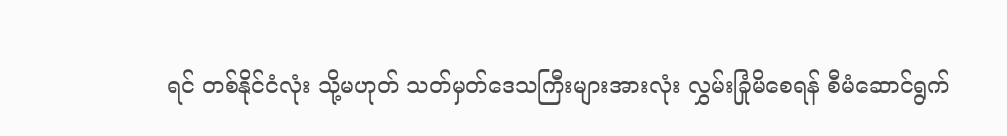ရင် တစ်နိုင်ငံလုံး သို့မဟုတ် သတ်မှတ်ဒေသကြီးများအားလုံး လွှမ်းခြုံမိစေရန် စီမံဆောင်ရွက်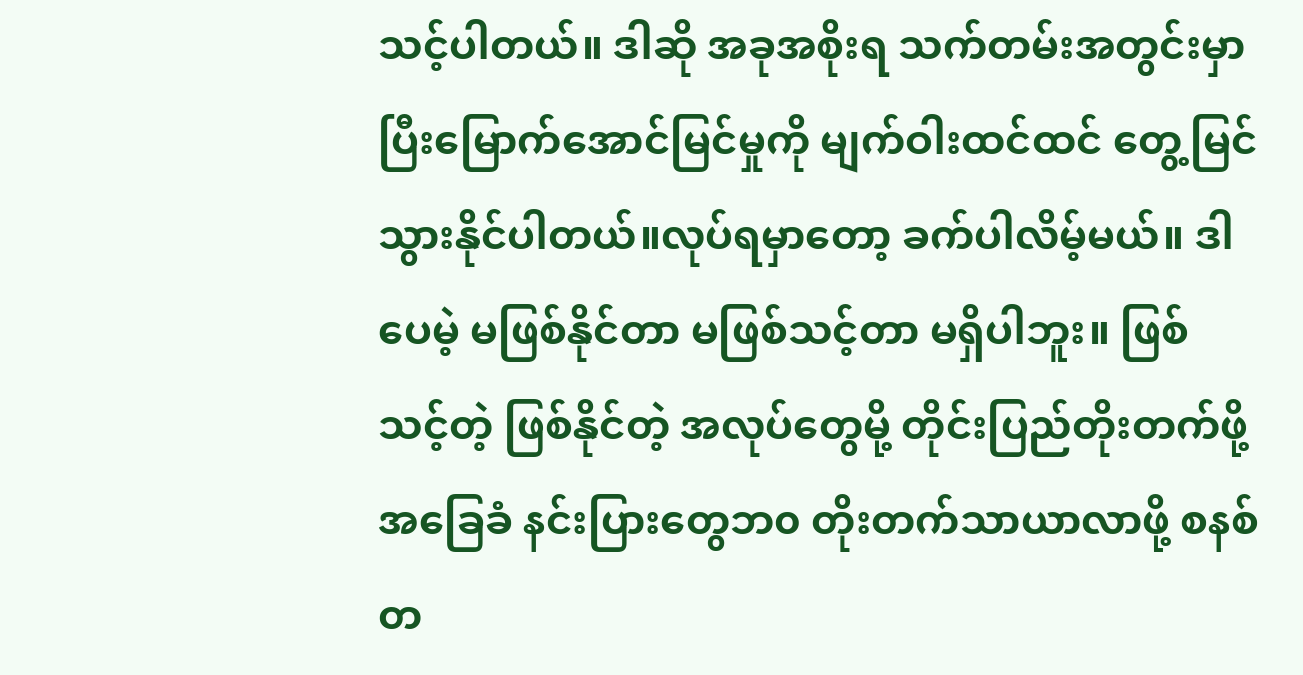သင့်ပါတယ်။ ဒါဆို အခုအစိုးရ သက်တမ်းအတွင်းမှာ ပြီးမြောက်အောင်မြင်မှုကို မျက်ဝါးထင်ထင် တွေ့မြင်သွားနိုင်ပါတယ်။လုပ်ရမှာတော့ ခက်ပါလိမ့်မယ်။ ဒါပေမဲ့ မဖြစ်နိုင်တာ မဖြစ်သင့်တာ မရှိပါဘူး။ ဖြစ်သင့်တဲ့ ဖြစ်နိုင်တဲ့ အလုပ်တွေမို့ တိုင်းပြည်တိုးတက်ဖို့ အခြေခံ နင်းပြားတွေဘ၀ တိုးတက်သာယာလာဖို့ စနစ်တ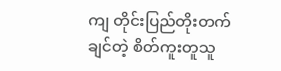ကျ တိုင်းပြည်တိုးတက်ချင်တဲ့ စိတ်ကူးတူသူ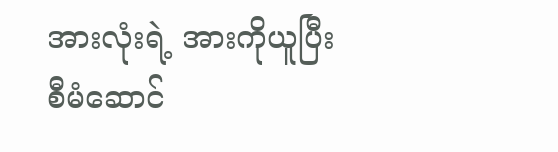အားလုံးရဲ့ အားကိုယူပြီး စီမံဆောင်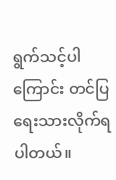ရွက်သင့်ပါကြောင်း တင်ပြရေးသားလိုက်ရပါတယ်။